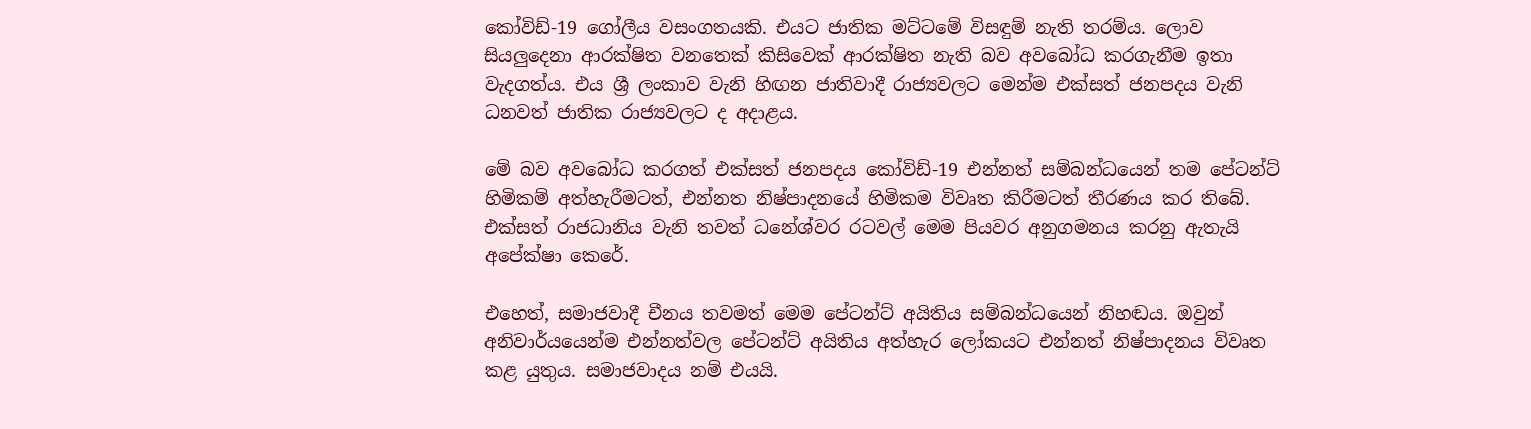කෝවිඩ්-19 ගෝලීය වසංගතයකි. එයට ජාතික මට්ටමේ විසඳුම් නැති තරම්ය. ලොව සියලුදෙනා ආරක්ෂිත වනතෙක් කිසිවෙක් ආරක්ෂිත නැති බව අවබෝධ කරගැනීම ඉතා වැදගත්ය. එය ශ්‍රී ලංකාව වැනි හිඟන ජාතිවාදී රාජ්‍යවලට මෙන්ම එක්සත් ජනපදය වැනි ධනවත් ජාතික රාජ්‍යවලට ද අදාළය.

මේ බව අවබෝධ කරගත් එක්සත් ජනපදය කෝවිඩ්-19 එන්නත් සම්බන්ධයෙන් තම පේටන්ට් හිමිකම් අත්හැරීමටත්, එන්නත නිෂ්පාදනයේ හිමිකම විවෘත කිරීමටත් තීරණය කර තිබේ. එක්සත් රාජධානිය වැනි තවත් ධනේශ්වර රටවල් මෙම පියවර අනුගමනය කරනු ඇතැයි අපේක්ෂා කෙරේ.

එහෙත්, සමාජවාදී චීනය තවමත් මෙම පේටන්ට් අයිතිය සම්බන්ධයෙන් නිහඬය. ඔවුන් අනිවාර්යයෙන්ම එන්නත්වල පේටන්ට් අයිතිය අත්හැර ලෝකයට එන්නත් නිෂ්පාදනය විවෘත කළ යුතුය. සමාජවාදය නම් එයයි.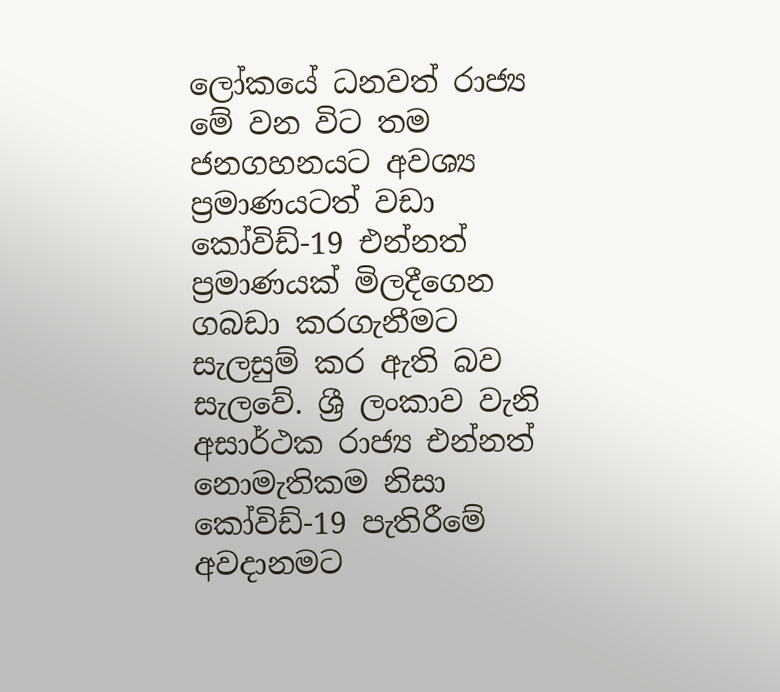ලෝකයේ ධනවත් රාජ්‍ය මේ වන විට තම ජනගහනයට අවශ්‍ය ප්‍රමාණයටත් වඩා කෝවිඩ්-19 එන්නත් ප්‍රමාණයක් මිලදීගෙන ගබඩා කරගැනීමට සැලසුම් කර ඇති බව සැලවේ. ශ්‍රී ලංකාව වැනි අසාර්ථක රාජ්‍ය එන්නත් නොමැතිකම නිසා කෝවිඩ්-19 පැතිරීමේ අවදානමට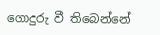ගොදුරු වී තිබෙන්නේ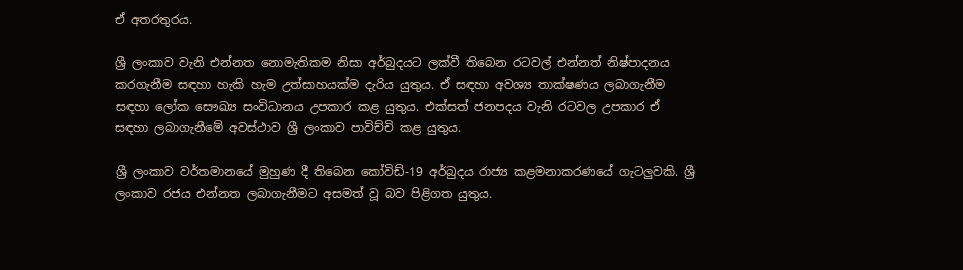ඒ අතරතුරය.

ශ්‍රී ලංකාව වැනි එන්නත නොමැතිකම නිසා අර්බුදයට ලක්වී තිබෙන රටවල් එන්නත් නිෂ්පාදනය කරගැනීම සඳහා හැකි හැම උත්සාහයක්ම දැරිය යුතුය. ඒ සඳහා අවශ්‍ය තාක්ෂණය ලබාගැනීම සඳහා ලෝක සෞඛ්‍ය සංවිධානය උපකාර කළ යුතුය. එක්සත් ජනපදය වැනි රටවල උපකාර ඒ සඳහා ලබාගැනීමේ අවස්ථාව ශ්‍රී ලංකාව පාවිච්චි කළ යුතුය.

ශ්‍රී ලංකාව වර්තමානයේ මුහුණ දී තිබෙන කෝවිඩ්-19 අර්බුදය රාජ්‍ය කළමනාකරණයේ ගැටලුවකි. ශ්‍රී ලංකාව රජය එන්නත ලබාගැනීමට අසමත් වූ බව පිළිගත යුතුය.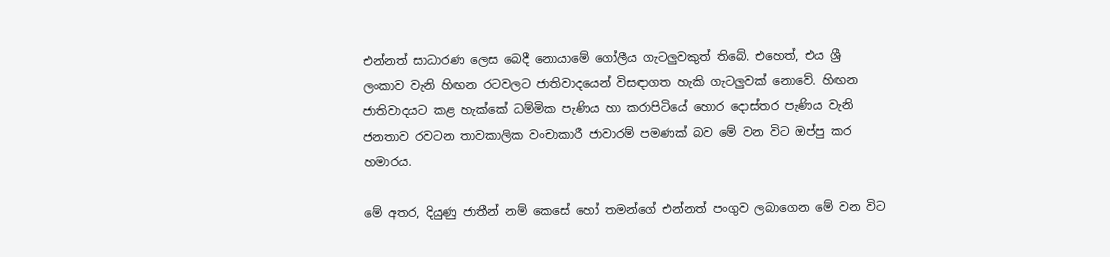එන්නත් සාධාරණ ලෙස බෙදී නොයාමේ ගෝලීය ගැටලුවකුත් තිබේ. එහෙත්, එය ශ්‍රී ලංකාව වැනි හිඟන රටවලට ජාතිවාදයෙන් විසඳාගත හැකි ගැටලුවක් නොවේ. හිඟන ජාතිවාදයට කළ හැක්කේ ධම්මික පැණිය හා කරාපිටියේ හොර දොස්තර පැණිය වැනි ජනතාව රවටන තාවකාලික වංචාකාරී ජාවාරම් පමණක් බව මේ වන විට ඔප්පු කර හමාරය.

මේ අතර, දියුණු ජාතීන් නම් කෙසේ හෝ තමන්ගේ එන්නත් පංගුව ලබාගෙන මේ වන විට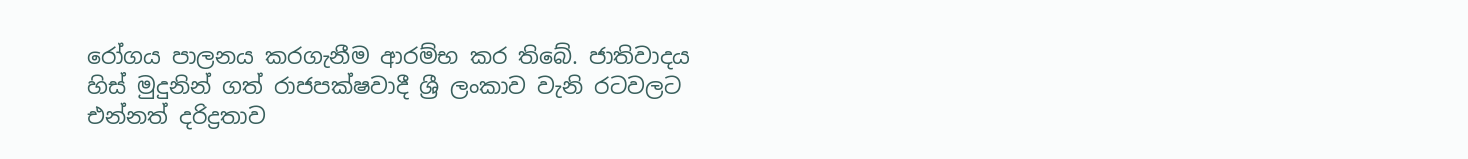රෝගය පාලනය කරගැනීම ආරම්භ කර තිබේ. ජාතිවාදය හිස් මුදුනින් ගත් රාජපක්ෂවාදී ශ්‍රී ලංකාව වැනි රටවලට එන්නත් දරිද්‍රතාව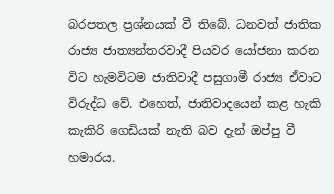බරපතල ප්‍රශ්නයක් වී තිබේ. ධනවත් ජාතික රාජ්‍ය ජාත්‍යන්තරවාදී පියවර යෝජනා කරන විට හැමවිටම ජාතිවාදී පසුගාමී රාජ්‍ය ඒවාට විරුද්ධ වේ. එහෙත්, ජාතිවාදයෙන් කළ හැකි කැකිරි ගෙඩියක් නැති බව දැන් ඔප්පු වී හමාරය.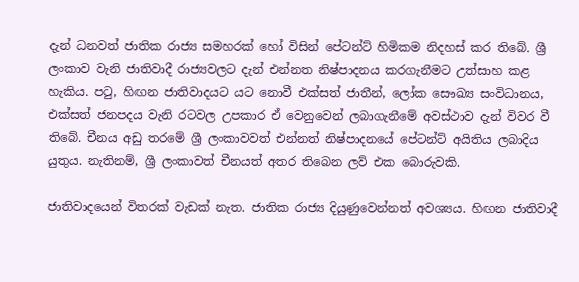දැන් ධනවත් ජාතික රාජ්‍ය සමහරක් හෝ විසින් පේටන්ට් හිමිකම නිදහස් කර තිබේ. ශ්‍රී ලංකාව වැනි ජාතිවාදී රාජ්‍යවලට දැන් එන්නත නිෂ්පාදනය කරගැනීමට උත්සාහ කළ හැකිය. පටු, හිඟන ජාතිවාදයට යට නොවී එක්සත් ජාතීන්, ලෝක සෞඛ්‍ය සංවිධානය, එක්සත් ජනපදය වැනි රටවල උපකාර ඒ වෙනුවෙන් ලබාගැනීමේ අවස්ථාව දැන් විවර වී තිබේ. චීනය අඩු තරමේ ශ්‍රී ලංකාවවත් එන්නත් නිෂ්පාදනයේ පේටන්ට් අයිතිය ලබාදිය යුතුය. නැතිනම්, ශ්‍රී ලංකාවත් චීනයත් අතර තිබෙන ලව් එක බොරුවකි.

ජාතිවාදයෙන් විතරක් වැඩක් නැත. ජාතික රාජ්‍ය දියුණුවෙන්නත් අවශ්‍යය. හිඟන ජාතිවාදී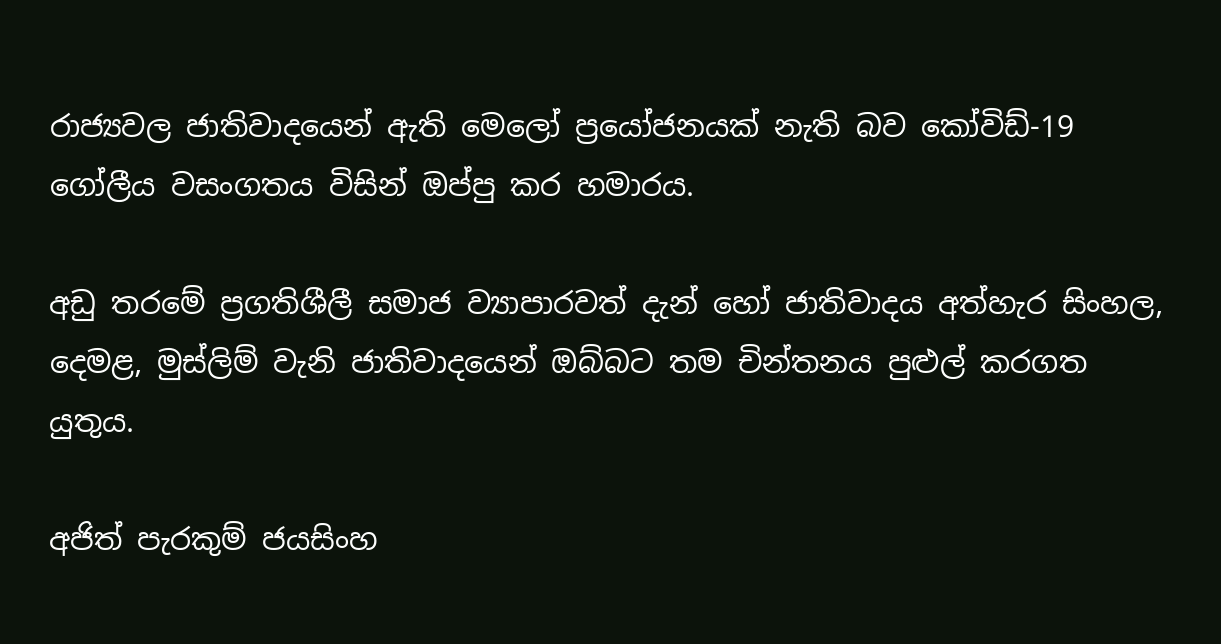රාජ්‍යවල ජාතිවාදයෙන් ඇති මෙලෝ ප්‍රයෝජනයක් නැති බව කෝවිඩ්-19 ගෝලීය වසංගතය විසින් ඔප්පු කර හමාරය.

අඩු තරමේ ප්‍රගතිශීලී සමාජ ව්‍යාපාරවත් දැන් හෝ ජාතිවාදය අත්හැර සිංහල, දෙමළ, මුස්ලිම් වැනි ජාතිවාදයෙන් ඔබ්බට තම චින්තනය පුළුල් කරගත යුතුය.

අජිත් පැරකුම් ජයසිංහ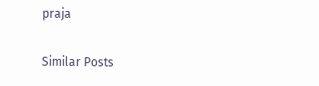praja

Similar Posts